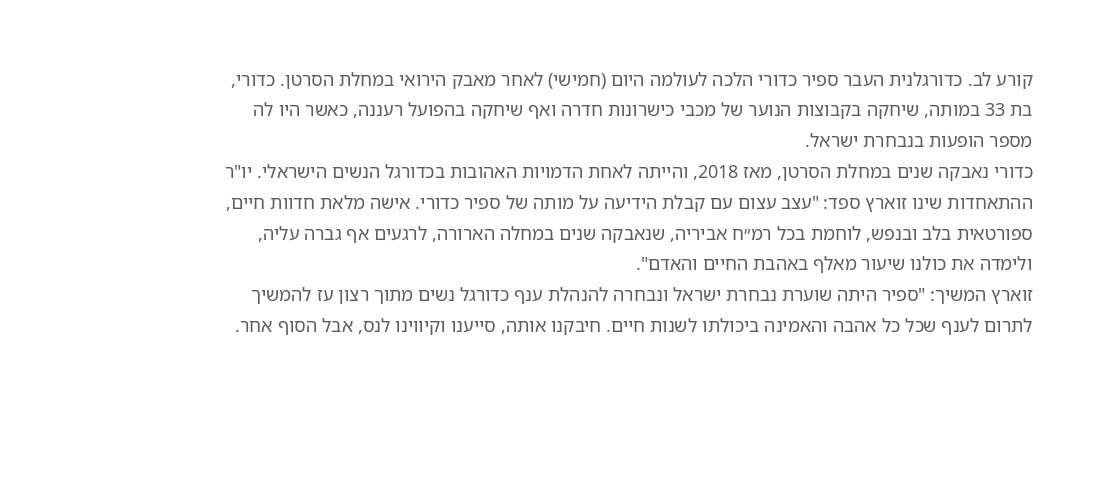קורע לב. כדורגלנית העבר ספיר כדורי הלכה לעולמה היום (חמישי) לאחר מאבק הירואי במחלת הסרטן. כדורי, בת 33 במותה, שיחקה בקבוצות הנוער של מכבי כישרונות חדרה ואף שיחקה בהפועל רעננה, כאשר היו לה מספר הופעות בנבחרת ישראל.
כדורי נאבקה שנים במחלת הסרטן, מאז 2018, והייתה לאחת הדמויות האהובות בכדורגל הנשים הישראלי. יו"ר ההתאחדות שינו זוארץ ספד: "עצב עצום עם קבלת הידיעה על מותה של ספיר כדורי. אישה מלאת חדוות חיים, ספורטאית בלב ובנפש, לוחמת בכל רמ״ח אביריה, שנאבקה שנים במחלה הארורה, לרגעים אף גברה עליה, ולימדה את כולנו שיעור מאלף באהבת החיים והאדם".
זוארץ המשיך: "ספיר היתה שוערת נבחרת ישראל ונבחרה להנהלת ענף כדורגל נשים מתוך רצון עז להמשיך לתרום לענף שכל כל אהבה והאמינה ביכולתו לשנות חיים. חיבקנו אותה, סייענו וקיווינו לנס, אבל הסוף אחר.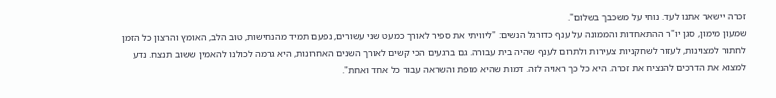זכרה יישאר אתנו לעד. נוחי על משכבך בשלום".
שמעון מימון, סגן יו"ר ההתאחדות והממונה על ענף כדורגל הנשים: "ליוויתי את ספיר לאורך כמעט שני עשורים, נפעם תמיד מהנחישות, טוב הלב, האומץ והרצון כל הזמן לחתור למצוינות, לעזור לשחקניות צעירות ולתרום לענף שהיה בית עבורה. גם ברגעים הכי קשים לאורך השנים האחרונות, היא גרמה לכולנו להאמין ששוב תנצח. נדע למצוא את הדרכים להנציח את זכרה. היא כל כך ראויה לזה. דמות שהיא מופת והשראה עבור כל אחד ואחת".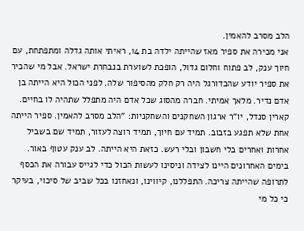הלב מסרב להאמין.
אני מכירה את ספיר מאז שהייתה ילדה בת 14, ראיתי אותה גדלה ומתפתחת, עם חיוך ענק, לב פתוח וחלום גדול, הופכת לשוערת בנבחרת ישראל. אבל מי שהכיר את ספיר יודע שהכדורגל היה רק חלק מהסיפור שלה. לפני הכול היא הייתה בן אדם נדיר. מלאך אמיתי. חברה מהסוג שכל אדם היה מתפלל שתהיה לו בחיים.
קארין סנדל, יו"ר ארגון השחקנים והשחקניות: "הלב מסרב להאמין. ספיר הייתה אחת שלא תפגע בזבוב. תמיד עם חיוך, תמיד רוצה לעזור, תמיד שם בשביל אחרות ואחרים בלי חשבון ובלי רעש. כזאת היא הייתה. לב ענק עטוף באור. בימים האחרונים היינו לצידה וניסינו לעשות הכול כדי לגייס עבורה את הכסף לתרופה שהייתה צריכה. התפללנו, קיווינו, ונאחזנו בכל שביב של סיכוי, בעיקר כי כל מי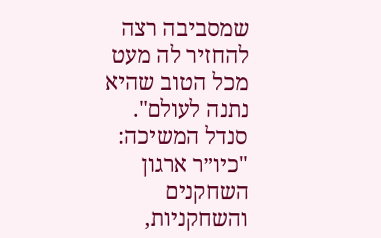שמסביבה רצה להחזיר לה מעט מכל הטוב שהיא נתנה לעולם".
סנדל המשיכה: "כיו״ר ארגון השחקנים והשחקניות,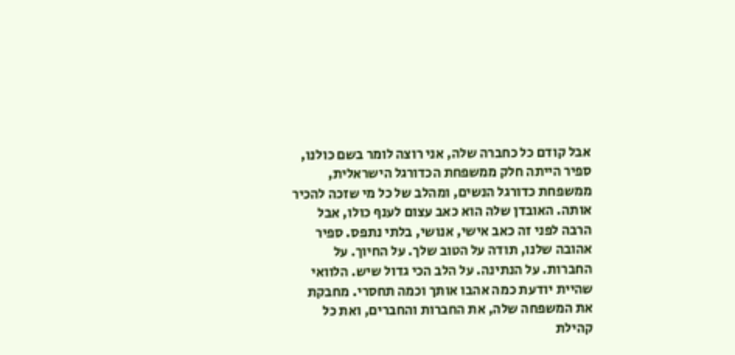אבל קודם כל כחברה שלה, אני רוצה לומר בשם כולנו, ספיר הייתה חלק ממשפחת הכדורגל הישראלית, ממשפחת כדורגל הנשים, ומהלב של כל מי שזכה להכיר אותה. האובדן שלה הוא כאב עצום לענף כולו, אבל הרבה לפני זה כאב אישי, אנושי, בלתי נתפס. ספיר אהובה שלנו, תודה על הטוב שלך. על החיוך. על החברות. על הנתינה. על הלב הכי גדול שיש. הלוואי שהיית יודעת כמה אהבו אותך וכמה תחסרי. מחבקת את המשפחה שלה, את החברות והחברים, ואת כל קהילת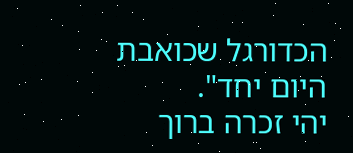הכדורגל שכואבת היום יחד".
יהי זכרה ברוך